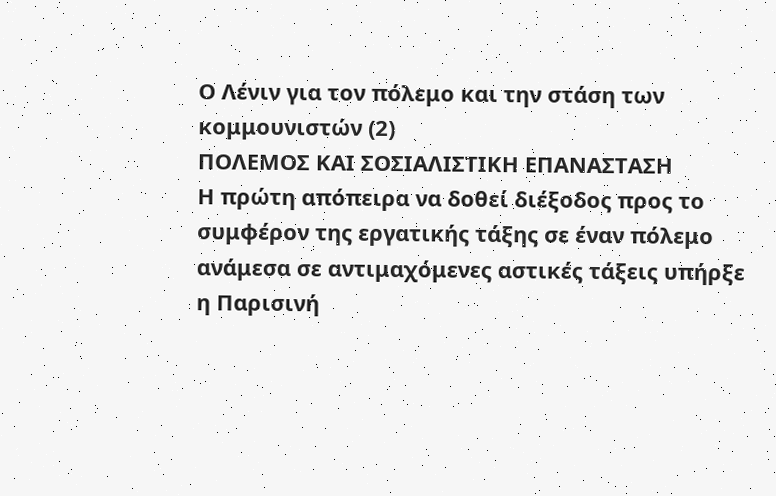Ο Λένιν για τον πόλεμο και την στάση των κομμουνιστών (2)
ΠΟΛΕΜΟΣ ΚΑΙ ΣΟΣΙΑΛΙΣΤΙΚΗ ΕΠΑΝΑΣΤΑΣΗ
Η πρώτη απόπειρα να δοθεί διέξοδος προς το συμφέρον της εργατικής τάξης σε έναν πόλεμο ανάμεσα σε αντιμαχόμενες αστικές τάξεις υπήρξε η Παρισινή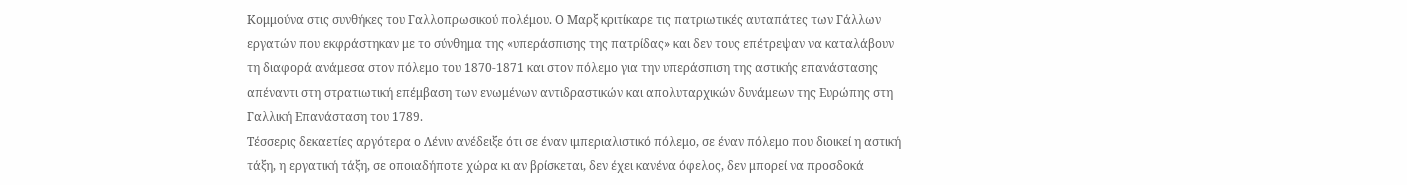Κομμούνα στις συνθήκες του Γαλλοπρωσικού πολέμου. Ο Μαρξ κριτίκαρε τις πατριωτικές αυταπάτες των Γάλλων εργατών που εκφράστηκαν με το σύνθημα της «υπεράσπισης της πατρίδας» και δεν τους επέτρεψαν να καταλάβουν τη διαφορά ανάμεσα στον πόλεμο του 1870-1871 και στον πόλεμο για την υπεράσπιση της αστικής επανάστασης απέναντι στη στρατιωτική επέμβαση των ενωμένων αντιδραστικών και απολυταρχικών δυνάμεων της Ευρώπης στη Γαλλική Επανάσταση του 1789.
Τέσσερις δεκαετίες αργότερα ο Λένιν ανέδειξε ότι σε έναν ιμπεριαλιστικό πόλεμο, σε έναν πόλεμο που διοικεί η αστική τάξη, η εργατική τάξη, σε οποιαδήποτε χώρα κι αν βρίσκεται, δεν έχει κανένα όφελος, δεν μπορεί να προσδοκά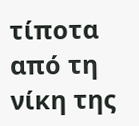τίποτα από τη νίκη της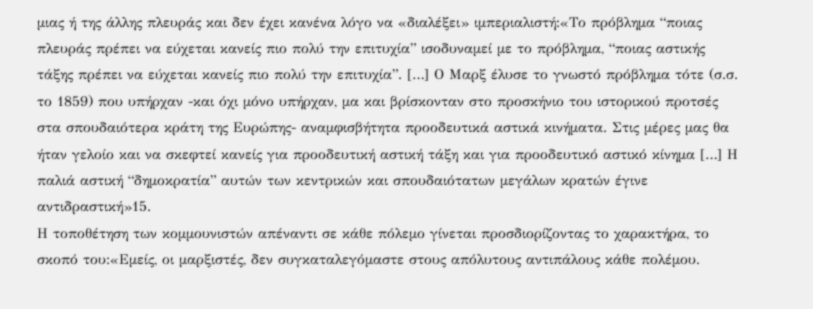μιας ή της άλλης πλευράς και δεν έχει κανένα λόγο να «διαλέξει» ιμπεριαλιστή:«Το πρόβλημα “ποιας πλευράς πρέπει να εύχεται κανείς πιο πολύ την επιτυχία” ισοδυναμεί με το πρόβλημα, “ποιας αστικής τάξης πρέπει να εύχεται κανείς πιο πολύ την επιτυχία”. […] Ο Μαρξ έλυσε το γνωστό πρόβλημα τότε (σ.σ. το 1859) που υπήρχαν -και όχι μόνο υπήρχαν, μα και βρίσκονταν στο προσκήνιο του ιστορικού προτσές στα σπουδαιότερα κράτη της Ευρώπης- αναμφισβήτητα προοδευτικά αστικά κινήματα. Στις μέρες μας θα ήταν γελοίο και να σκεφτεί κανείς για προοδευτική αστική τάξη και για προοδευτικό αστικό κίνημα […] Η παλιά αστική “δημοκρατία” αυτών των κεντρικών και σπουδαιότατων μεγάλων κρατών έγινε αντιδραστική»15.
Η τοποθέτηση των κομμουνιστών απέναντι σε κάθε πόλεμο γίνεται προσδιορίζοντας το χαρακτήρα, το σκοπό του:«Εμείς, οι μαρξιστές, δεν συγκαταλεγόμαστε στους απόλυτους αντιπάλους κάθε πολέμου.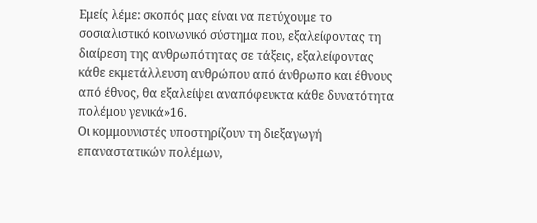Εμείς λέμε: σκοπός μας είναι να πετύχουμε το σοσιαλιστικό κοινωνικό σύστημα που, εξαλείφοντας τη διαίρεση της ανθρωπότητας σε τάξεις, εξαλείφοντας κάθε εκμετάλλευση ανθρώπου από άνθρωπο και έθνους από έθνος, θα εξαλείψει αναπόφευκτα κάθε δυνατότητα πολέμου γενικά»16.
Οι κομμουνιστές υποστηρίζουν τη διεξαγωγή επαναστατικών πολέμων,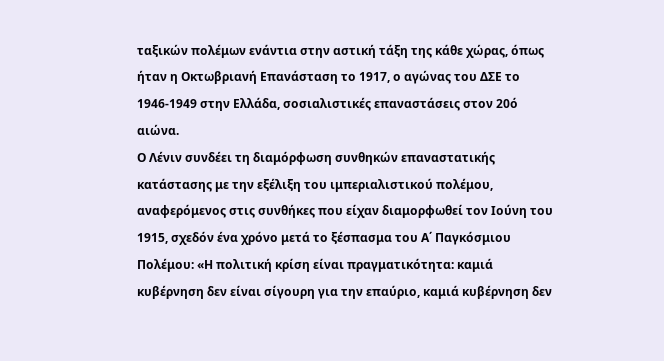ταξικών πολέμων ενάντια στην αστική τάξη της κάθε χώρας, όπως ήταν η Οκτωβριανή Επανάσταση το 1917, ο αγώνας του ΔΣΕ το 1946-1949 στην Ελλάδα, σοσιαλιστικές επαναστάσεις στον 20ό αιώνα.
Ο Λένιν συνδέει τη διαμόρφωση συνθηκών επαναστατικής κατάστασης με την εξέλιξη του ιμπεριαλιστικού πολέμου, αναφερόμενος στις συνθήκες που είχαν διαμορφωθεί τον Ιούνη του 1915, σχεδόν ένα χρόνο μετά το ξέσπασμα του Α΄ Παγκόσμιου Πολέμου: «Η πολιτική κρίση είναι πραγματικότητα: καμιά κυβέρνηση δεν είναι σίγουρη για την επαύριο, καμιά κυβέρνηση δεν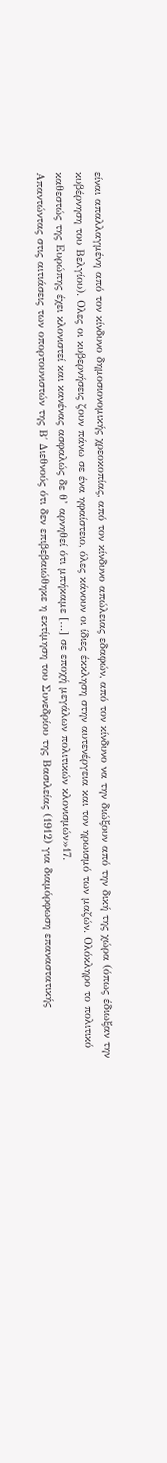είναι απαλλαγμένη από τον κίνδυνο δημοσιονομικής χρεοκοπίας, από τον κίνδυνο απώλειας εδαφών, από τον κίνδυνο να την διώξουν από την δική της χώρα (όπως έδιωξαν την κυβέρνηση του Βελγίου). Ολες οι κυβερνήσεις ζουν πάνω σε ένα ηφαίστειο, όλες κάνουν οι ίδιες έκκληση στην αυτενέργεια και τον ηρωισμό των μαζών. Ολόκληρο το πολιτικό καθεστώς της Ευρώπης έχει κλονιστεί και κανένας ασφαλώς δε θ’ αρνηθεί ότι μπήκαμε […] σε εποχή μεγάλων πολιτικών κλονισμών»17.
Απαντώντας στις αιτιάσεις των οπορτουνιστών της Β΄ Διεθνούς ότι δεν επιβεβαιώθηκε η εκτίμηση του Συνεδρίου της Βασιλείας (1912) για διαμόρφωση επαναστατικής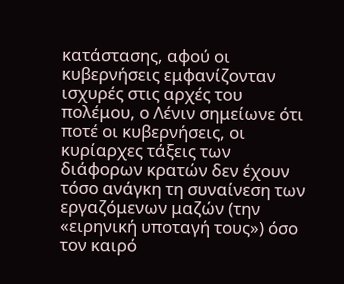κατάστασης, αφού οι κυβερνήσεις εμφανίζονταν ισχυρές στις αρχές του πολέμου, ο Λένιν σημείωνε ότι ποτέ οι κυβερνήσεις, οι κυρίαρχες τάξεις των διάφορων κρατών δεν έχουν τόσο ανάγκη τη συναίνεση των εργαζόμενων μαζών (την «ειρηνική υποταγή τους») όσο τον καιρό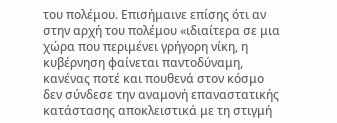του πολέμου. Επισήμαινε επίσης ότι αν στην αρχή του πολέμου «ιδιαίτερα σε μια χώρα που περιμένει γρήγορη νίκη, η κυβέρνηση φαίνεται παντοδύναμη, κανένας ποτέ και πουθενά στον κόσμο δεν σύνδεσε την αναμονή επαναστατικής κατάστασης αποκλειστικά με τη στιγμή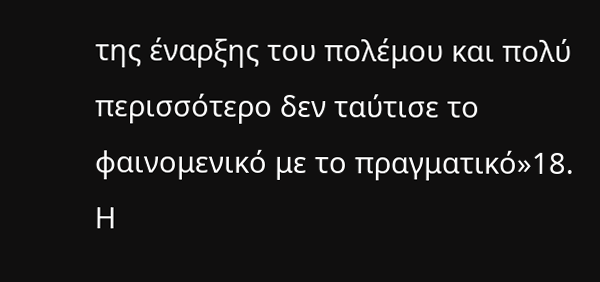της έναρξης του πολέμου και πολύ περισσότερο δεν ταύτισε το φαινομενικό με το πραγματικό»18.
Η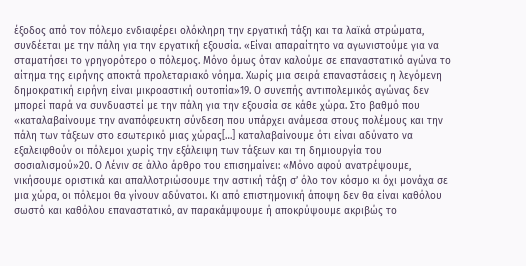έξοδος από τον πόλεμο ενδιαφέρει ολόκληρη την εργατική τάξη και τα λαϊκά στρώματα, συνδέεται με την πάλη για την εργατική εξουσία. «Είναι απαραίτητο να αγωνιστούμε για να σταματήσει το γρηγορότερο ο πόλεμος. Μόνο όμως όταν καλούμε σε επαναστατικό αγώνα το αίτημα της ειρήνης αποκτά προλεταριακό νόημα. Χωρίς μια σειρά επαναστάσεις η λεγόμενη δημοκρατική ειρήνη είναι μικροαστική ουτοπία»19. Ο συνεπής αντιπολεμικός αγώνας δεν μπορεί παρά να συνδυαστεί με την πάλη για την εξουσία σε κάθε χώρα. Στο βαθμό που «καταλαβαίνουμε την αναπόφευκτη σύνδεση που υπάρχει ανάμεσα στους πολέμους και την πάλη των τάξεων στο εσωτερικό μιας χώρας[…] καταλαβαίνουμε ότι είναι αδύνατο να εξαλειφθούν οι πόλεμοι χωρίς την εξάλειψη των τάξεων και τη δημιουργία του σοσιαλισμού»20. Ο Λένιν σε άλλο άρθρο του επισημαίνει: «Μόνο αφού ανατρέψουμε, νικήσουμε οριστικά και απαλλοτριώσουμε την αστική τάξη σ’ όλο τον κόσμο κι όχι μονάχα σε μια χώρα, οι πόλεμοι θα γίνουν αδύνατοι. Κι από επιστημονική άποψη δεν θα είναι καθόλου σωστό και καθόλου επαναστατικό, αν παρακάμψουμε ή αποκρύψουμε ακριβώς το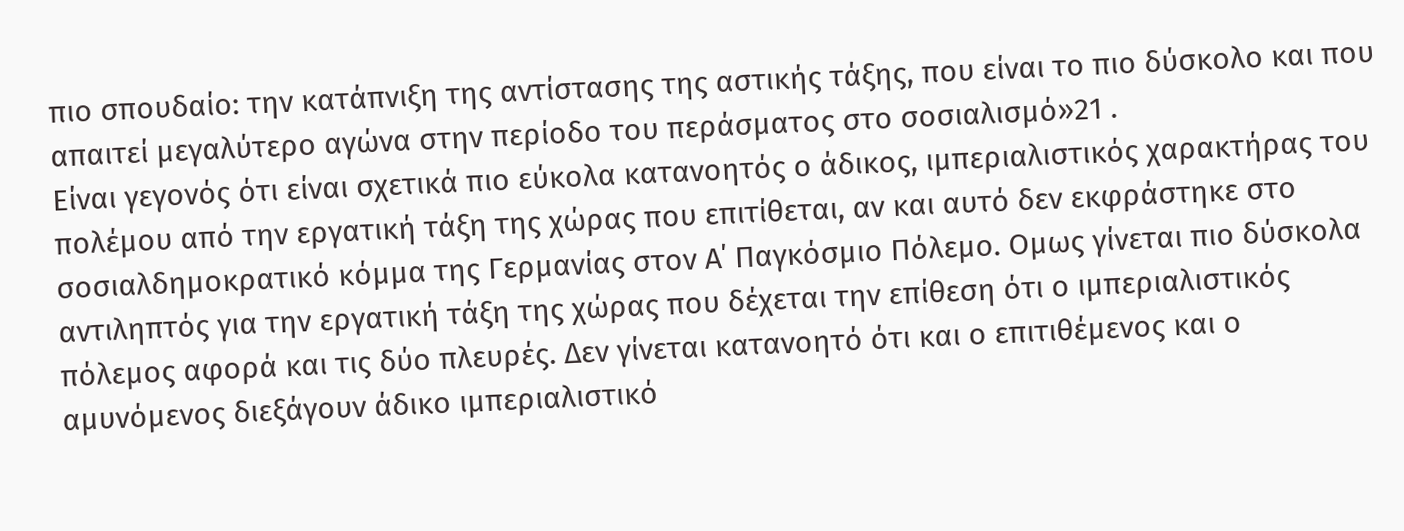πιο σπουδαίο: την κατάπνιξη της αντίστασης της αστικής τάξης, που είναι το πιο δύσκολο και που απαιτεί μεγαλύτερο αγώνα στην περίοδο του περάσματος στο σοσιαλισμό»21 .
Είναι γεγονός ότι είναι σχετικά πιο εύκολα κατανοητός ο άδικος, ιμπεριαλιστικός χαρακτήρας του πολέμου από την εργατική τάξη της χώρας που επιτίθεται, αν και αυτό δεν εκφράστηκε στο σοσιαλδημοκρατικό κόμμα της Γερμανίας στον Α΄ Παγκόσμιο Πόλεμο. Ομως γίνεται πιο δύσκολα αντιληπτός για την εργατική τάξη της χώρας που δέχεται την επίθεση ότι ο ιμπεριαλιστικός πόλεμος αφορά και τις δύο πλευρές. Δεν γίνεται κατανοητό ότι και ο επιτιθέμενος και ο αμυνόμενος διεξάγουν άδικο ιμπεριαλιστικό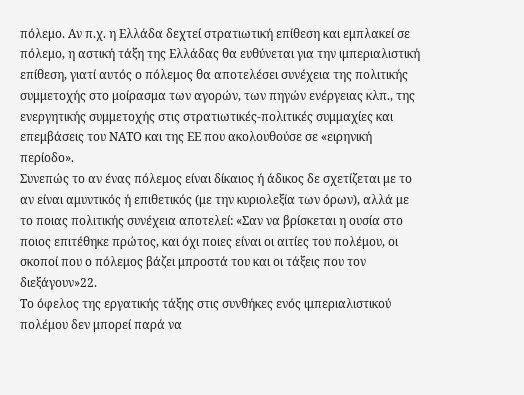πόλεμο. Αν π.χ. η Ελλάδα δεχτεί στρατιωτική επίθεση και εμπλακεί σε πόλεμο, η αστική τάξη της Ελλάδας θα ευθύνεται για την ιμπεριαλιστική επίθεση, γιατί αυτός ο πόλεμος θα αποτελέσει συνέχεια της πολιτικής συμμετοχής στο μοίρασμα των αγορών, των πηγών ενέργειας κλπ., της ενεργητικής συμμετοχής στις στρατιωτικές-πολιτικές συμμαχίες και επεμβάσεις του ΝΑΤΟ και της ΕΕ που ακολουθούσε σε «ειρηνική περίοδο».
Συνεπώς το αν ένας πόλεμος είναι δίκαιος ή άδικος δε σχετίζεται με το αν είναι αμυντικός ή επιθετικός (με την κυριολεξία των όρων), αλλά με το ποιας πολιτικής συνέχεια αποτελεί: «Σαν να βρίσκεται η ουσία στο ποιος επιτέθηκε πρώτος, και όχι ποιες είναι οι αιτίες του πολέμου, οι σκοποί που ο πόλεμος βάζει μπροστά του και οι τάξεις που τον διεξάγουν»22.
Το όφελος της εργατικής τάξης στις συνθήκες ενός ιμπεριαλιστικού πολέμου δεν μπορεί παρά να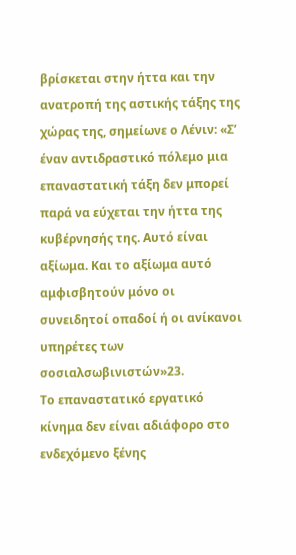βρίσκεται στην ήττα και την ανατροπή της αστικής τάξης της χώρας της, σημείωνε ο Λένιν: «Σ’ έναν αντιδραστικό πόλεμο μια επαναστατική τάξη δεν μπορεί παρά να εύχεται την ήττα της κυβέρνησής της. Αυτό είναι αξίωμα. Και το αξίωμα αυτό αμφισβητούν μόνο οι συνειδητοί οπαδοί ή οι ανίκανοι υπηρέτες των σοσιαλσωβινιστών»23.
Το επαναστατικό εργατικό κίνημα δεν είναι αδιάφορο στο ενδεχόμενο ξένης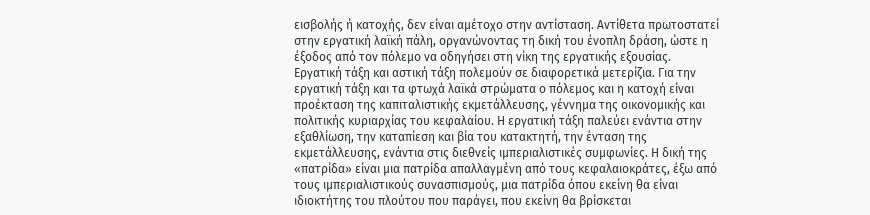εισβολής ή κατοχής, δεν είναι αμέτοχο στην αντίσταση. Αντίθετα πρωτοστατεί στην εργατική λαϊκή πάλη, οργανώνοντας τη δική του ένοπλη δράση, ώστε η έξοδος από τον πόλεμο να οδηγήσει στη νίκη της εργατικής εξουσίας.
Εργατική τάξη και αστική τάξη πολεμούν σε διαφορετικά μετερίζια. Για την εργατική τάξη και τα φτωχά λαϊκά στρώματα ο πόλεμος και η κατοχή είναι προέκταση της καπιταλιστικής εκμετάλλευσης, γέννημα της οικονομικής και πολιτικής κυριαρχίας του κεφαλαίου. Η εργατική τάξη παλεύει ενάντια στην εξαθλίωση, την καταπίεση και βία του κατακτητή, την ένταση της εκμετάλλευσης, ενάντια στις διεθνείς ιμπεριαλιστικές συμφωνίες. Η δική της «πατρίδα» είναι μια πατρίδα απαλλαγμένη από τους κεφαλαιοκράτες, έξω από τους ιμπεριαλιστικούς συνασπισμούς, μια πατρίδα όπου εκείνη θα είναι ιδιοκτήτης του πλούτου που παράγει, που εκείνη θα βρίσκεται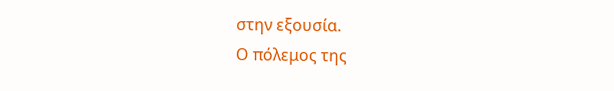στην εξουσία.
Ο πόλεμος της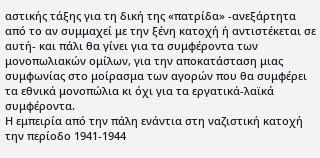αστικής τάξης για τη δική της «πατρίδα» -ανεξάρτητα από το αν συμμαχεί με την ξένη κατοχή ή αντιστέκεται σε αυτή- και πάλι θα γίνει για τα συμφέροντα των μονοπωλιακών ομίλων, για την αποκατάσταση μιας συμφωνίας στο μοίρασμα των αγορών που θα συμφέρει τα εθνικά μονοπώλια κι όχι για τα εργατικά-λαϊκά συμφέροντα.
Η εμπειρία από την πάλη ενάντια στη ναζιστική κατοχή την περίοδο 1941-1944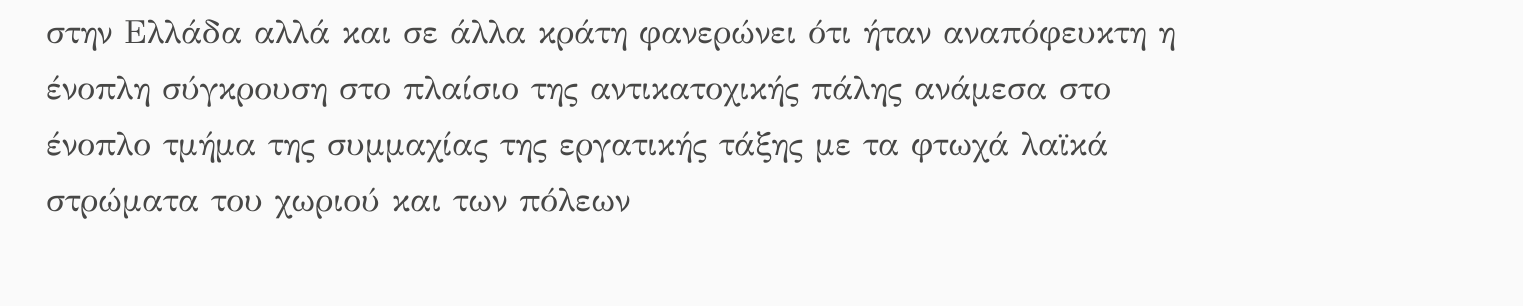στην Ελλάδα αλλά και σε άλλα κράτη φανερώνει ότι ήταν αναπόφευκτη η ένοπλη σύγκρουση στο πλαίσιο της αντικατοχικής πάλης ανάμεσα στο ένοπλο τμήμα της συμμαχίας της εργατικής τάξης με τα φτωχά λαϊκά στρώματα του χωριού και των πόλεων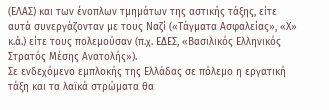(ΕΛΑΣ) και των ένοπλων τμημάτων της αστικής τάξης, είτε αυτά συνεργάζονταν με τους Ναζί («Τάγματα Ασφαλείας», «Χ» κ.ά.) είτε τους πολεμούσαν (π.χ. ΕΔΕΣ, «Βασιλικός Ελληνικός Στρατός Μέσης Ανατολής»).
Σε ενδεχόμενο εμπλοκής της Ελλάδας σε πόλεμο η εργατική τάξη και τα λαϊκά στρώματα θα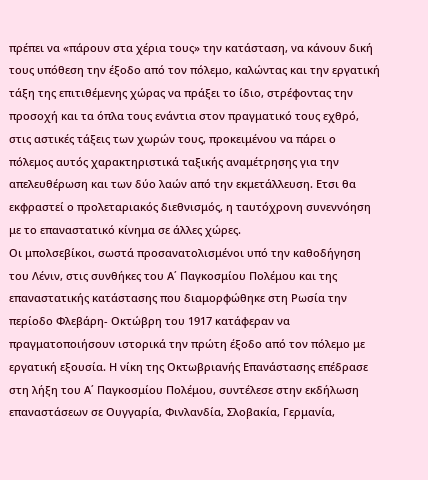πρέπει να «πάρουν στα χέρια τους» την κατάσταση, να κάνουν δική τους υπόθεση την έξοδο από τον πόλεμο, καλώντας και την εργατική τάξη της επιτιθέμενης χώρας να πράξει το ίδιο, στρέφοντας την προσοχή και τα όπλα τους ενάντια στον πραγματικό τους εχθρό, στις αστικές τάξεις των χωρών τους, προκειμένου να πάρει ο πόλεμος αυτός χαρακτηριστικά ταξικής αναμέτρησης για την απελευθέρωση και των δύο λαών από την εκμετάλλευση. Ετσι θα εκφραστεί ο προλεταριακός διεθνισμός, η ταυτόχρονη συνεννόηση με το επαναστατικό κίνημα σε άλλες χώρες.
Οι μπολσεβίκοι, σωστά προσανατολισμένοι υπό την καθοδήγηση του Λένιν, στις συνθήκες του Α΄ Παγκοσμίου Πολέμου και της επαναστατικής κατάστασης που διαμορφώθηκε στη Ρωσία την περίοδο Φλεβάρη- Οκτώβρη του 1917 κατάφεραν να πραγματοποιήσουν ιστορικά την πρώτη έξοδο από τον πόλεμο με εργατική εξουσία. Η νίκη της Οκτωβριανής Επανάστασης επέδρασε στη λήξη του Α΄ Παγκοσμίου Πολέμου, συντέλεσε στην εκδήλωση επαναστάσεων σε Ουγγαρία, Φινλανδία, Σλοβακία, Γερμανία,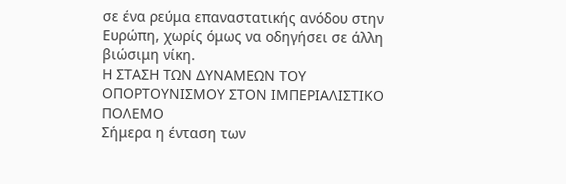σε ένα ρεύμα επαναστατικής ανόδου στην Ευρώπη, χωρίς όμως να οδηγήσει σε άλλη βιώσιμη νίκη.
Η ΣΤΑΣΗ ΤΩΝ ΔΥΝΑΜΕΩΝ ΤΟΥ ΟΠΟΡΤΟΥΝΙΣΜΟΥ ΣΤΟΝ ΙΜΠΕΡΙΑΛΙΣΤΙΚΟ ΠΟΛΕΜΟ
Σήμερα η ένταση των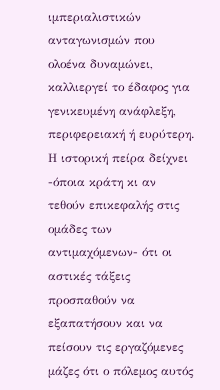ιμπεριαλιστικών ανταγωνισμών που ολοένα δυναμώνει, καλλιεργεί το έδαφος για γενικευμένη ανάφλεξη, περιφερειακή ή ευρύτερη. Η ιστορική πείρα δείχνει -όποια κράτη κι αν τεθούν επικεφαλής στις ομάδες των αντιμαχόμενων- ότι οι αστικές τάξεις προσπαθούν να εξαπατήσουν και να πείσουν τις εργαζόμενες μάζες ότι ο πόλεμος αυτός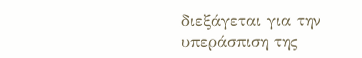διεξάγεται για την υπεράσπιση της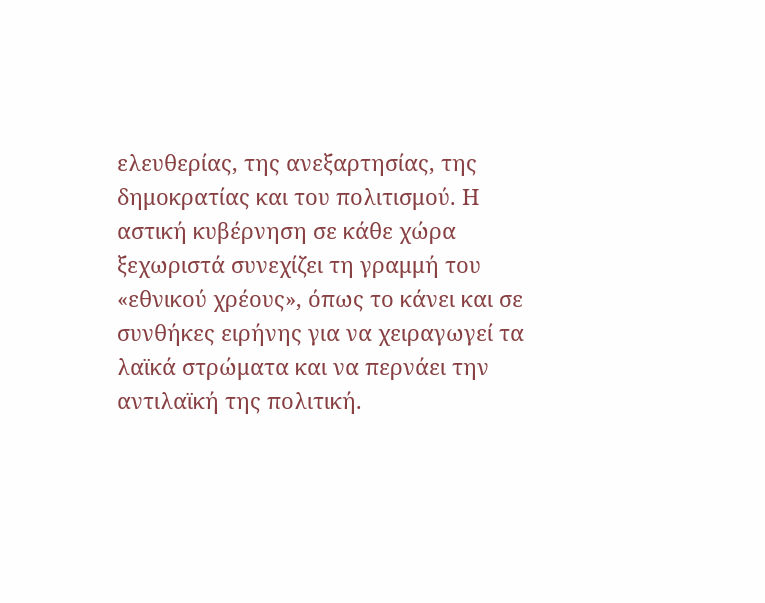ελευθερίας, της ανεξαρτησίας, της δημοκρατίας και του πολιτισμού. Η αστική κυβέρνηση σε κάθε χώρα ξεχωριστά συνεχίζει τη γραμμή του «εθνικού χρέους», όπως το κάνει και σε συνθήκες ειρήνης για να χειραγωγεί τα λαϊκά στρώματα και να περνάει την αντιλαϊκή της πολιτική.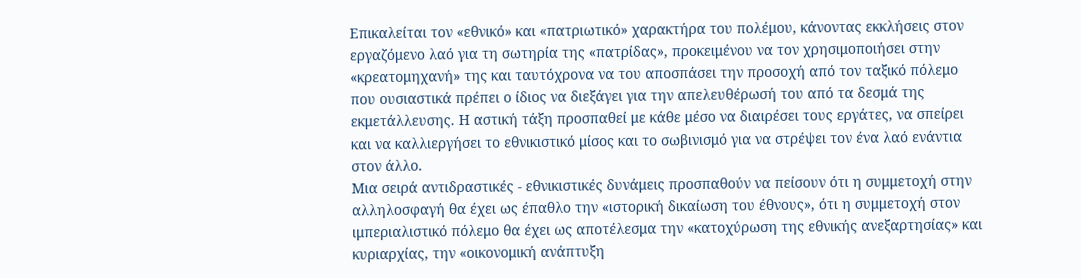Επικαλείται τον «εθνικό» και «πατριωτικό» χαρακτήρα του πολέμου, κάνοντας εκκλήσεις στον εργαζόμενο λαό για τη σωτηρία της «πατρίδας», προκειμένου να τον χρησιμοποιήσει στην «κρεατομηχανή» της και ταυτόχρονα να του αποσπάσει την προσοχή από τον ταξικό πόλεμο που ουσιαστικά πρέπει ο ίδιος να διεξάγει για την απελευθέρωσή του από τα δεσμά της εκμετάλλευσης. Η αστική τάξη προσπαθεί με κάθε μέσο να διαιρέσει τους εργάτες, να σπείρει και να καλλιεργήσει το εθνικιστικό μίσος και το σωβινισμό για να στρέψει τον ένα λαό ενάντια στον άλλο.
Μια σειρά αντιδραστικές - εθνικιστικές δυνάμεις προσπαθούν να πείσουν ότι η συμμετοχή στην αλληλοσφαγή θα έχει ως έπαθλο την «ιστορική δικαίωση του έθνους», ότι η συμμετοχή στον ιμπεριαλιστικό πόλεμο θα έχει ως αποτέλεσμα την «κατοχύρωση της εθνικής ανεξαρτησίας» και κυριαρχίας, την «οικονομική ανάπτυξη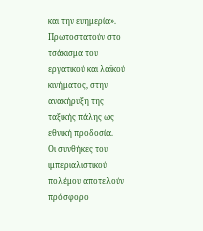και την ευημερία». Πρωτοστατούν στο τσάκισμα του εργατικού και λαϊκού κινήματος, στην ανακήρυξη της ταξικής πάλης ως εθνική προδοσία.
Οι συνθήκες του ιμπεριαλιστικού πολέμου αποτελούν πρόσφορο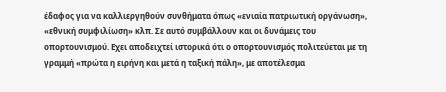έδαφος για να καλλιεργηθούν συνθήματα όπως «ενιαία πατριωτική οργάνωση», «εθνική συμφιλίωση» κλπ. Σε αυτό συμβάλλουν και οι δυνάμεις του οπορτουνισμού. Εχει αποδειχτεί ιστορικά ότι ο οπορτουνισμός πολιτεύεται με τη γραμμή «πρώτα η ειρήνη και μετά η ταξική πάλη», με αποτέλεσμα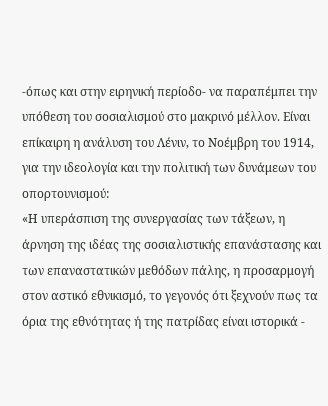-όπως και στην ειρηνική περίοδο- να παραπέμπει την υπόθεση του σοσιαλισμού στο μακρινό μέλλον. Είναι επίκαιρη η ανάλυση του Λένιν, το Νοέμβρη του 1914, για την ιδεολογία και την πολιτική των δυνάμεων του οπορτουνισμού:
«Η υπεράσπιση της συνεργασίας των τάξεων, η άρνηση της ιδέας της σοσιαλιστικής επανάστασης και των επαναστατικών μεθόδων πάλης, η προσαρμογή στον αστικό εθνικισμό, το γεγονός ότι ξεχνούν πως τα όρια της εθνότητας ή της πατρίδας είναι ιστορικά -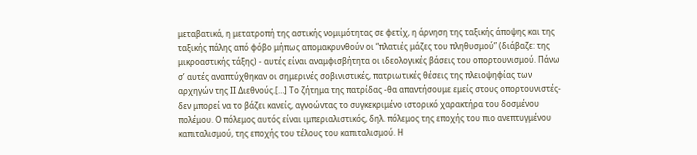μεταβατικά, η μετατροπή της αστικής νομιμότητας σε φετίχ, η άρνηση της ταξικής άποψης και της ταξικής πάλης από φόβο μήπως απομακρυνθούν οι “πλατιές μάζες του πληθυσμού” (διάβαζε: της μικροαστικής τάξης) - αυτές είναι αναμφισβήτητα οι ιδεολογικές βάσεις του οπορτουνισμού. Πάνω σ’ αυτές αναπτύχθηκαν οι σημερινές σοβινιστικές, πατριωτικές θέσεις της πλειοψηφίας των αρχηγών της ΙΙ Διεθνούς.[…] Το ζήτημα της πατρίδας -θα απαντήσουμε εμείς στους οπορτουνιστές- δεν μπορεί να το βάζει κανείς, αγνοώντας το συγκεκριμένο ιστορικό χαρακτήρα του δοσμένου πολέμου. Ο πόλεμος αυτός είναι ιμπεριαλιστικός, δηλ. πόλεμος της εποχής του πιο ανεπτυγμένου καπιταλισμού, της εποχής του τέλους του καπιταλισμού. Η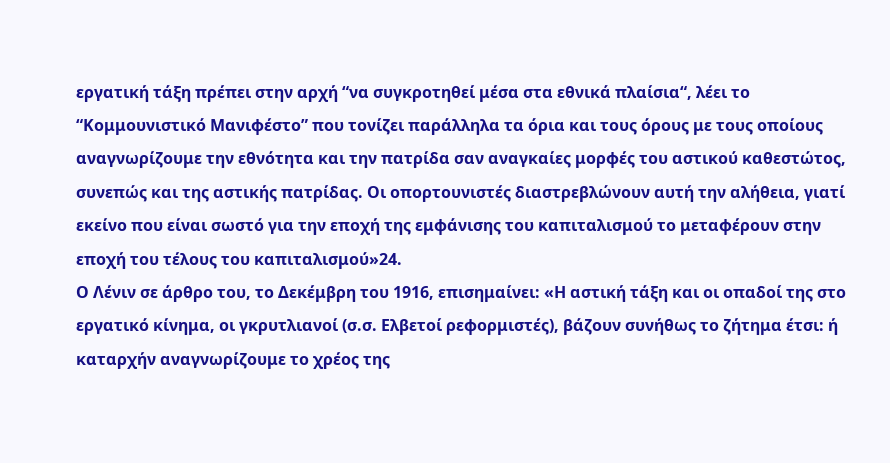εργατική τάξη πρέπει στην αρχή “να συγκροτηθεί μέσα στα εθνικά πλαίσια“, λέει το “Κομμουνιστικό Μανιφέστο” που τονίζει παράλληλα τα όρια και τους όρους με τους οποίους αναγνωρίζουμε την εθνότητα και την πατρίδα σαν αναγκαίες μορφές του αστικού καθεστώτος, συνεπώς και της αστικής πατρίδας. Οι οπορτουνιστές διαστρεβλώνουν αυτή την αλήθεια, γιατί εκείνο που είναι σωστό για την εποχή της εμφάνισης του καπιταλισμού το μεταφέρουν στην εποχή του τέλους του καπιταλισμού»24.
Ο Λένιν σε άρθρο του, το Δεκέμβρη του 1916, επισημαίνει: «Η αστική τάξη και οι οπαδοί της στο εργατικό κίνημα, οι γκρυτλιανοί (σ.σ. Ελβετοί ρεφορμιστές), βάζουν συνήθως το ζήτημα έτσι: ή καταρχήν αναγνωρίζουμε το χρέος της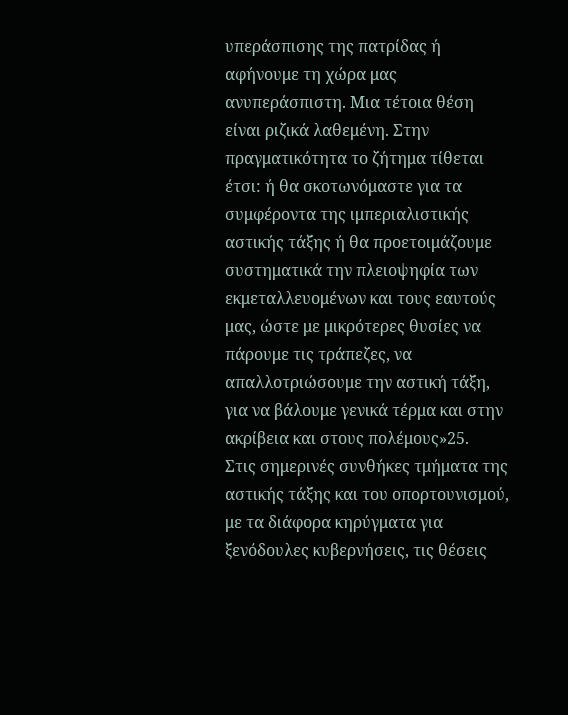υπεράσπισης της πατρίδας ή αφήνουμε τη χώρα μας ανυπεράσπιστη. Μια τέτοια θέση είναι ριζικά λαθεμένη. Στην πραγματικότητα το ζήτημα τίθεται έτσι: ή θα σκοτωνόμαστε για τα συμφέροντα της ιμπεριαλιστικής αστικής τάξης ή θα προετοιμάζουμε συστηματικά την πλειοψηφία των εκμεταλλευομένων και τους εαυτούς μας, ώστε με μικρότερες θυσίες να πάρουμε τις τράπεζες, να απαλλοτριώσουμε την αστική τάξη, για να βάλουμε γενικά τέρμα και στην ακρίβεια και στους πολέμους»25.
Στις σημερινές συνθήκες τμήματα της αστικής τάξης και του οπορτουνισμού, με τα διάφορα κηρύγματα για ξενόδουλες κυβερνήσεις, τις θέσεις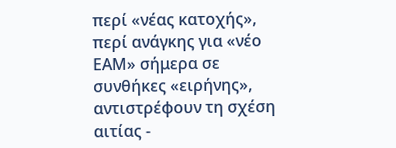περί «νέας κατοχής», περί ανάγκης για «νέο ΕΑΜ» σήμερα σε συνθήκες «ειρήνης», αντιστρέφουν τη σχέση αιτίας -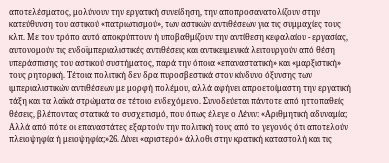αποτελέσματος, μολύνουν την εργατική συνείδηση, την αποπροσανατολίζουν στην κατεύθυνση του αστικού «πατριωτισμού», των αστικών αντιθέσεων για τις συμμαχίες τους κλπ. Με τον τρόπο αυτό αποκρύπτουν ή υποβαθμίζουν την αντίθεση κεφαλαίου - εργασίας, αυτονομούν τις ενδοϊμπεριαλιστικές αντιθέσεις και αντικειμενικά λειτουργούν από θέση υπεράσπισης του αστικού συστήματος, παρά την όποια «επαναστατική» και «μαρξιστική» τους ρητορική. Τέτοια πολιτική δεν δρα πυροσβεστικά στον κίνδυνο όξυνσης των ιμπεριαλιστικών αντιθέσεων με μορφή πολέμου, αλλά αφήνει απροετοίμαστη την εργατική τάξη και τα λαϊκά στρώματα σε τέτοιο ενδεχόμενο. Συνοδεύεται πάντοτε από ηττοπαθείς θέσεις, βλέποντας στατικά το συσχετισμό, που όπως έλεγε ο Λένιν: «Αριθμητική αδυναμία; Αλλά από πότε οι επαναστάτες εξαρτούν την πολιτική τους από το γεγονός ότι αποτελούν πλειοψηφία ή μειοψηφία;»26. Δίνει «αριστερό» άλλοθι στην κρατική καταστολή και τις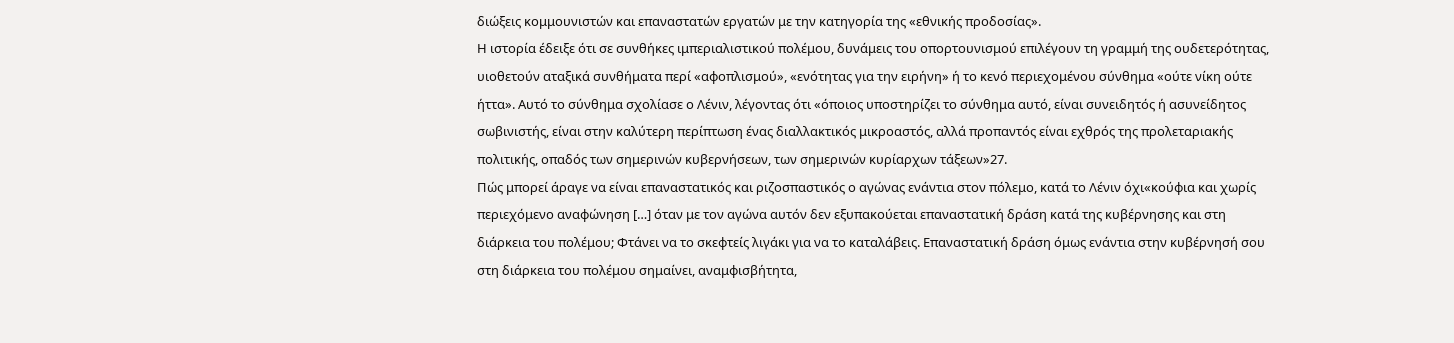διώξεις κομμουνιστών και επαναστατών εργατών με την κατηγορία της «εθνικής προδοσίας».
Η ιστορία έδειξε ότι σε συνθήκες ιμπεριαλιστικού πολέμου, δυνάμεις του οπορτουνισμού επιλέγουν τη γραμμή της ουδετερότητας, υιοθετούν αταξικά συνθήματα περί «αφοπλισμού», «ενότητας για την ειρήνη» ή το κενό περιεχομένου σύνθημα «ούτε νίκη ούτε ήττα». Αυτό το σύνθημα σχολίασε ο Λένιν, λέγοντας ότι «όποιος υποστηρίζει το σύνθημα αυτό, είναι συνειδητός ή ασυνείδητος σωβινιστής, είναι στην καλύτερη περίπτωση ένας διαλλακτικός μικροαστός, αλλά προπαντός είναι εχθρός της προλεταριακής πολιτικής, οπαδός των σημερινών κυβερνήσεων, των σημερινών κυρίαρχων τάξεων»27.
Πώς μπορεί άραγε να είναι επαναστατικός και ριζοσπαστικός ο αγώνας ενάντια στον πόλεμο, κατά το Λένιν όχι«κούφια και χωρίς περιεχόμενο αναφώνηση […] όταν με τον αγώνα αυτόν δεν εξυπακούεται επαναστατική δράση κατά της κυβέρνησης και στη διάρκεια του πολέμου; Φτάνει να το σκεφτείς λιγάκι για να το καταλάβεις. Επαναστατική δράση όμως ενάντια στην κυβέρνησή σου στη διάρκεια του πολέμου σημαίνει, αναμφισβήτητα,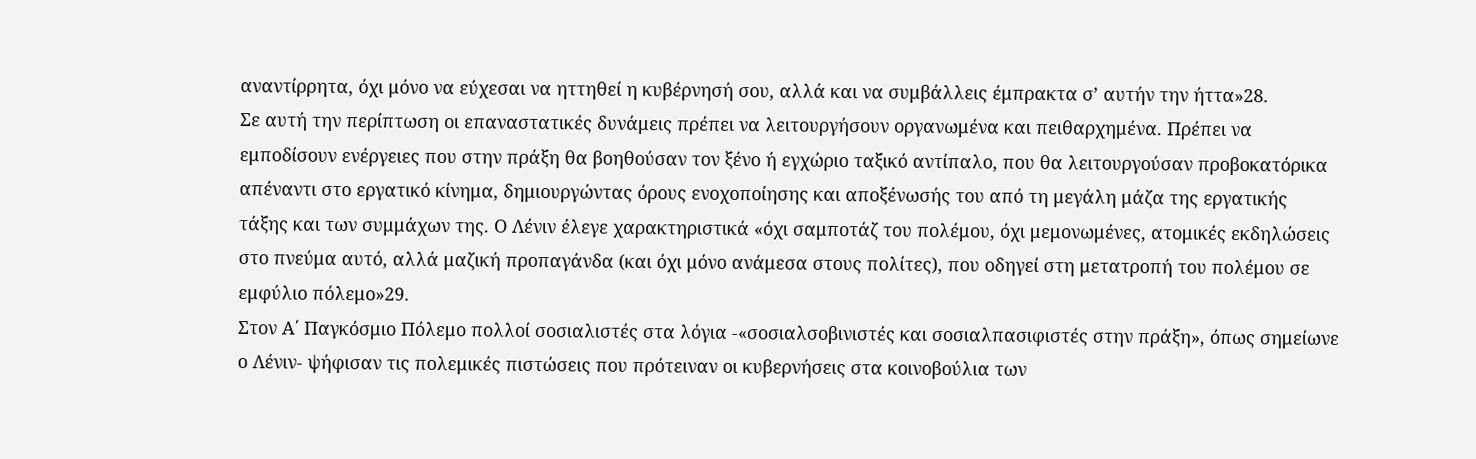αναντίρρητα, όχι μόνο να εύχεσαι να ηττηθεί η κυβέρνησή σου, αλλά και να συμβάλλεις έμπρακτα σ’ αυτήν την ήττα»28.
Σε αυτή την περίπτωση οι επαναστατικές δυνάμεις πρέπει να λειτουργήσουν οργανωμένα και πειθαρχημένα. Πρέπει να εμποδίσουν ενέργειες που στην πράξη θα βοηθούσαν τον ξένο ή εγχώριο ταξικό αντίπαλο, που θα λειτουργούσαν προβοκατόρικα απέναντι στο εργατικό κίνημα, δημιουργώντας όρους ενοχοποίησης και αποξένωσής του από τη μεγάλη μάζα της εργατικής τάξης και των συμμάχων της. Ο Λένιν έλεγε χαρακτηριστικά «όχι σαμποτάζ του πολέμου, όχι μεμονωμένες, ατομικές εκδηλώσεις στο πνεύμα αυτό, αλλά μαζική προπαγάνδα (και όχι μόνο ανάμεσα στους πολίτες), που οδηγεί στη μετατροπή του πολέμου σε εμφύλιο πόλεμο»29.
Στον Α΄ Παγκόσμιο Πόλεμο πολλοί σοσιαλιστές στα λόγια -«σοσιαλσοβινιστές και σοσιαλπασιφιστές στην πράξη», όπως σημείωνε ο Λένιν- ψήφισαν τις πολεμικές πιστώσεις που πρότειναν οι κυβερνήσεις στα κοινοβούλια των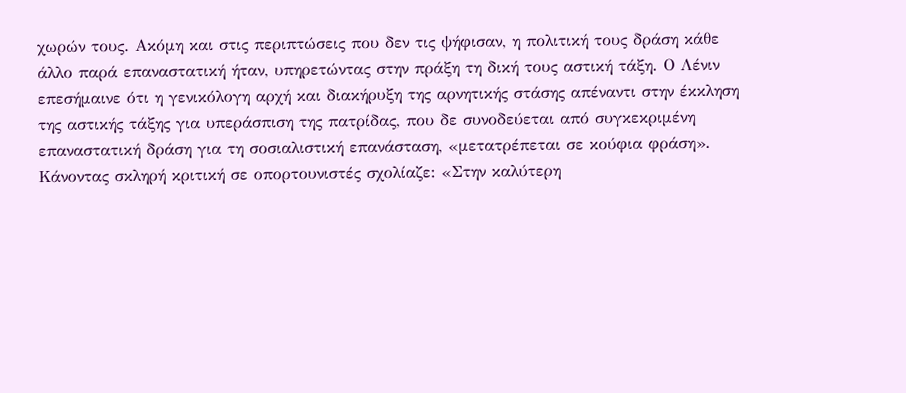χωρών τους. Ακόμη και στις περιπτώσεις που δεν τις ψήφισαν, η πολιτική τους δράση κάθε άλλο παρά επαναστατική ήταν, υπηρετώντας στην πράξη τη δική τους αστική τάξη. Ο Λένιν επεσήμαινε ότι η γενικόλογη αρχή και διακήρυξη της αρνητικής στάσης απέναντι στην έκκληση της αστικής τάξης για υπεράσπιση της πατρίδας, που δε συνοδεύεται από συγκεκριμένη επαναστατική δράση για τη σοσιαλιστική επανάσταση, «μετατρέπεται σε κούφια φράση». Κάνοντας σκληρή κριτική σε οπορτουνιστές σχολίαζε: «Στην καλύτερη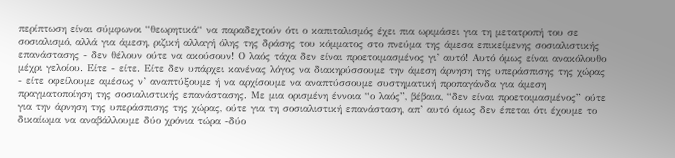περίπτωση είναι σύμφωνοι “θεωρητικά“ να παραδεχτούν ότι ο καπιταλισμός έχει πια ωριμάσει για τη μετατροπή του σε σοσιαλισμό, αλλά για άμεση, ριζική αλλαγή όλης της δράσης του κόμματος στο πνεύμα της άμεσα επικείμενης σοσιαλιστικής επανάστασης - δεν θέλουν ούτε να ακούσουν! Ο λαός τάχα δεν είναι προετοιμασμένος γι’ αυτό! Αυτό όμως είναι ανακόλουθο μέχρι γελοίου. Είτε - είτε. Είτε δεν υπάρχει κανένας λόγος να διακηρύσσουμε την άμεση άρνηση της υπεράσπισης της χώρας - είτε οφείλουμε αμέσως ν’ αναπτύξουμε ή να αρχίσουμε να αναπτύσσουμε συστηματική προπαγάνδα για άμεση πραγματοποίηση της σοσιαλιστικής επανάστασης. Με μια ορισμένη έννοια “ο λαός”, βέβαια, “δεν είναι προετοιμασμένος” ούτε για την άρνηση της υπεράσπισης της χώρας, ούτε για τη σοσιαλιστική επανάσταση, απ’ αυτό όμως δεν έπεται ότι έχουμε το δικαίωμα να αναβάλλουμε δύο χρόνια τώρα -δύο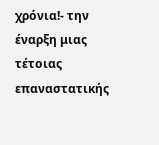χρόνια!- την έναρξη μιας τέτοιας επαναστατικής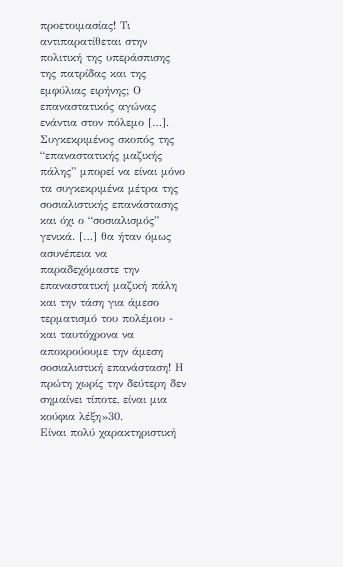προετοιμασίας! Τι αντιπαρατίθεται στην πολιτική της υπεράσπισης της πατρίδας και της εμφύλιας ειρήνης; Ο επαναστατικός αγώνας ενάντια στον πόλεμο […].
Συγκεκριμένος σκοπός της “επαναστατικής μαζικής πάλης” μπορεί να είναι μόνο τα συγκεκριμένα μέτρα της σοσιαλιστικής επανάστασης και όχι ο “σοσιαλισμός” γενικά. […] θα ήταν όμως ασυνέπεια να παραδεχόμαστε την επαναστατική μαζική πάλη και την τάση για άμεσο τερματισμό του πολέμου - και ταυτόχρονα να αποκρούουμε την άμεση σοσιαλιστική επανάσταση! Η πρώτη χωρίς την δεύτερη δεν σημαίνει τίποτε, είναι μια κούφια λέξη»30.
Είναι πολύ χαρακτηριστική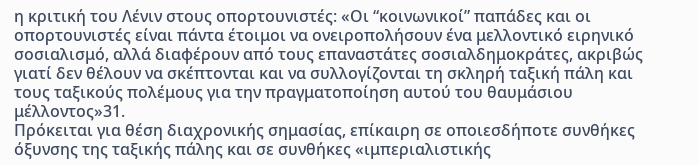η κριτική του Λένιν στους οπορτουνιστές: «Οι “κοινωνικοί” παπάδες και οι οπορτουνιστές είναι πάντα έτοιμοι να ονειροπολήσουν ένα μελλοντικό ειρηνικό σοσιαλισμό, αλλά διαφέρουν από τους επαναστάτες σοσιαλδημοκράτες, ακριβώς γιατί δεν θέλουν να σκέπτονται και να συλλογίζονται τη σκληρή ταξική πάλη και τους ταξικούς πολέμους για την πραγματοποίηση αυτού του θαυμάσιου μέλλοντος»31.
Πρόκειται για θέση διαχρονικής σημασίας, επίκαιρη σε οποιεσδήποτε συνθήκες όξυνσης της ταξικής πάλης και σε συνθήκες «ιμπεριαλιστικής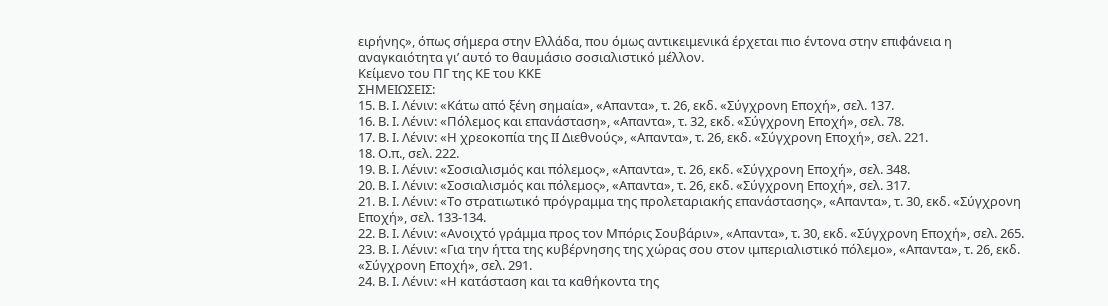ειρήνης», όπως σήμερα στην Ελλάδα, που όμως αντικειμενικά έρχεται πιο έντονα στην επιφάνεια η αναγκαιότητα γι’ αυτό το θαυμάσιο σοσιαλιστικό μέλλον.
Κείμενο του ΠΓ της ΚΕ του ΚΚΕ
ΣΗΜΕΙΩΣΕΙΣ:
15. Β. Ι. Λένιν: «Κάτω από ξένη σημαία», «Απαντα», τ. 26, εκδ. «Σύγχρονη Εποχή», σελ. 137.
16. Β. Ι. Λένιν: «Πόλεμος και επανάσταση», «Απαντα», τ. 32, εκδ. «Σύγχρονη Εποχή», σελ. 78.
17. Β. Ι. Λένιν: «Η χρεοκοπία της ΙΙ Διεθνούς», «Απαντα», τ. 26, εκδ. «Σύγχρονη Εποχή», σελ. 221.
18. Ο.π., σελ. 222.
19. Β. Ι. Λένιν: «Σοσιαλισμός και πόλεμος», «Απαντα», τ. 26, εκδ. «Σύγχρονη Εποχή», σελ. 348.
20. Β. Ι. Λένιν: «Σοσιαλισμός και πόλεμος», «Απαντα», τ. 26, εκδ. «Σύγχρονη Εποχή», σελ. 317.
21. Β. Ι. Λένιν: «Το στρατιωτικό πρόγραμμα της προλεταριακής επανάστασης», «Απαντα», τ. 30, εκδ. «Σύγχρονη Εποχή», σελ. 133-134.
22. Β. Ι. Λένιν: «Ανοιχτό γράμμα προς τον Μπόρις Σουβάριν», «Απαντα», τ. 30, εκδ. «Σύγχρονη Εποχή», σελ. 265.
23. Β. Ι. Λένιν: «Για την ήττα της κυβέρνησης της χώρας σου στον ιμπεριαλιστικό πόλεμο», «Απαντα», τ. 26, εκδ. «Σύγχρονη Εποχή», σελ. 291.
24. Β. Ι. Λένιν: «Η κατάσταση και τα καθήκοντα της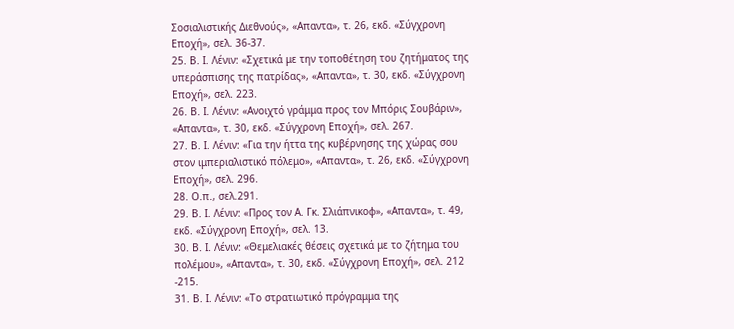Σοσιαλιστικής Διεθνούς», «Απαντα», τ. 26, εκδ. «Σύγχρονη Εποχή», σελ. 36-37.
25. Β. Ι. Λένιν: «Σχετικά με την τοποθέτηση του ζητήματος της υπεράσπισης της πατρίδας», «Απαντα», τ. 30, εκδ. «Σύγχρονη Εποχή», σελ. 223.
26. Β. Ι. Λένιν: «Ανοιχτό γράμμα προς τον Μπόρις Σουβάριν», «Απαντα», τ. 30, εκδ. «Σύγχρονη Εποχή», σελ. 267.
27. Β. Ι. Λένιν: «Για την ήττα της κυβέρνησης της χώρας σου στον ιμπεριαλιστικό πόλεμο», «Απαντα», τ. 26, εκδ. «Σύγχρονη Εποχή», σελ. 296.
28. Ο.π., σελ.291.
29. Β. Ι. Λένιν: «Προς τον Α. Γκ. Σλιάπνικοφ», «Απαντα», τ. 49, εκδ. «Σύγχρονη Εποχή», σελ. 13.
30. Β. Ι. Λένιν: «Θεμελιακές θέσεις σχετικά με το ζήτημα του πολέμου», «Απαντα», τ. 30, εκδ. «Σύγχρονη Εποχή», σελ. 212 -215.
31. Β. Ι. Λένιν: «Το στρατιωτικό πρόγραμμα της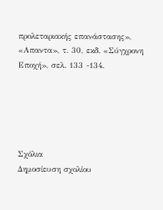προλεταριακής επανάστασης», «Απαντα», τ. 30, εκδ. «Σύγχρονη Εποχή», σελ. 133 -134.





Σχόλια
Δημοσίευση σχολίου